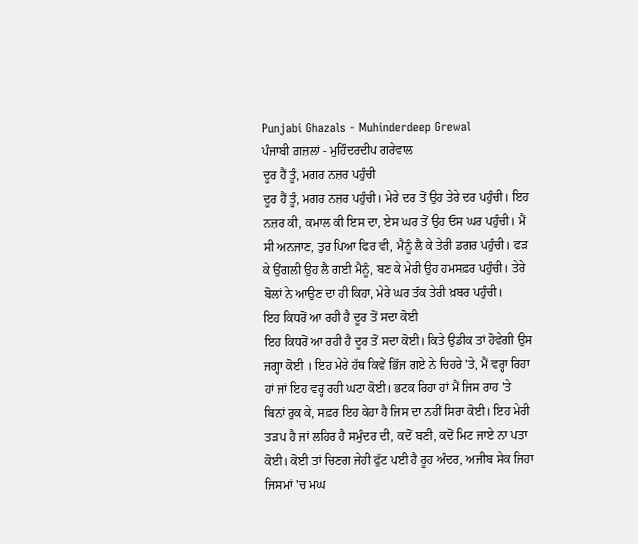Punjabi Ghazals - Muhinderdeep Grewal
ਪੰਜਾਬੀ ਗ਼ਜ਼ਲਾਂ - ਮੁਹਿੰਦਰਦੀਪ ਗਰੇਵਾਲ
ਦੂਰ ਹੈਂ ਤੂੰ, ਮਗਰ ਨਜ਼ਰ ਪਹੁੰਚੀ
ਦੂਰ ਹੈਂ ਤੂੰ, ਮਗਰ ਨਜ਼ਰ ਪਹੁੰਚੀ। ਮੇਰੇ ਦਰ ਤੋਂ ਉਹ ਤੇਰੇ ਦਰ ਪਹੁੰਚੀ। ਇਹ ਨਜ਼ਰ ਕੀ, ਕਮਾਲ ਕੀ ਇਸ ਦਾ, ਏਸ ਘਰ ਤੋਂ ਉਹ ਓਸ ਘਰ ਪਹੁੰਚੀ। ਮੈਂ ਸੀ ਅਨਜਾਣ, ਤੁਰ ਪਿਆ ਫਿਰ ਵੀ, ਮੈਨੂੰ ਲੈ ਕੇ ਤੇਰੀ ਡਗਰ ਪਹੁੰਚੀ। ਫੜ ਕੇ ਉਂਗਲੀ ਉਹ ਲੈ ਗਈ ਮੈਨੂੰ, ਬਣ ਕੇ ਮੇਰੀ ਉਹ ਹਮਸਫ਼ਰ ਪਹੁੰਚੀ। ਤੇਰੇ ਬੋਲਾਂ ਨੇ ਆਉਣ ਦਾ ਹੀ ਕਿਹਾ, ਮੇਰੇ ਘਰ ਤੱਕ ਤੇਰੀ ਖ਼ਬਰ ਪਹੁੰਚੀ।
ਇਹ ਕਿਧਰੋਂ ਆ ਰਹੀ ਹੈ ਦੂਰ ਤੋਂ ਸਦਾ ਕੋਈ
ਇਹ ਕਿਧਰੋਂ ਆ ਰਹੀ ਹੈ ਦੂਰ ਤੋਂ ਸਦਾ ਕੋਈ। ਕਿਤੇ ਉਡੀਕ ਤਾਂ ਹੋਵੇਗੀ ਉਸ ਜਗ੍ਹਾ ਕੋਈ । ਇਹ ਮੇਰੇ ਹੱਥ ਕਿਵੇਂ ਭਿੱਜ ਗਏ ਨੇ ਚਿਹਰੇ 'ਤੇ, ਮੈਂ ਵਰ੍ਹਾ ਰਿਹਾ ਹਾਂ ਜਾਂ ਇਹ ਵਰ੍ਹ ਰਹੀ ਘਟਾ ਕੋਈ। ਭਟਕ ਰਿਹਾ ਹਾਂ ਮੈਂ ਜਿਸ ਰਾਹ 'ਤੇ ਬਿਨਾਂ ਰੁਕ ਕੇ, ਸਫ਼ਰ ਇਹ ਕੇਹਾ ਹੈ ਜਿਸ ਦਾ ਨਹੀਂ ਸਿਰਾ ਕੋਈ। ਇਹ ਮੇਰੀ ਤੜਪ ਹੈ ਜਾਂ ਲਹਿਰ ਹੈ ਸਮੁੰਦਰ ਦੀ, ਕਦੋਂ ਬਣੀ, ਕਦੋਂ ਮਿਟ ਜਾਏ ਨਾ ਪਤਾ ਕੋਈ। ਕੋਈ ਤਾਂ ਚਿਣਗ ਜੇਹੀ ਫੁੱਟ ਪਈ ਹੈ ਰੂਹ ਅੰਦਰ, ਅਜੀਬ ਸੇਕ ਜਿਹਾ ਜਿਸਮਾਂ 'ਚ ਮਘ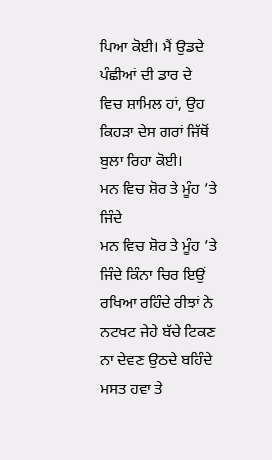ਪਿਆ ਕੋਈ। ਮੈਂ ਉਡਦੇ ਪੰਛੀਆਂ ਦੀ ਡਾਰ ਦੇ ਵਿਚ ਸ਼ਾਮਿਲ ਹਾਂ, ਉਹ ਕਿਹੜਾ ਦੇਸ ਗਰਾਂ ਜਿੱਥੋਂ ਬੁਲਾ ਰਿਹਾ ਕੋਈ।
ਮਨ ਵਿਚ ਸ਼ੋਰ ਤੇ ਮੂੰਹ ’ਤੇ ਜਿੰਦੇ
ਮਨ ਵਿਚ ਸ਼ੋਰ ਤੇ ਮੂੰਹ ’ਤੇ ਜਿੰਦੇ ਕਿੰਨਾ ਚਿਰ ਇਉਂ ਰਖਿਆ ਰਹਿੰਦੇ ਰੀਝਾਂ ਨੇ ਨਟਖਟ ਜੇਹੇ ਬੱਚੇ ਟਿਕਣ ਨਾ ਦੇਵਣ ਉਠਦੇ ਬਹਿੰਦੇ ਮਸਤ ਹਵਾ ਤੇ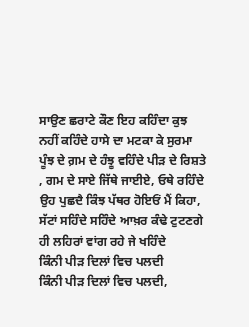ਸਾਉਣ ਛਰਾਟੇ ਕੌਣ ਇਹ ਕਹਿੰਦਾ ਕੁਝ ਨਹੀਂ ਕਹਿੰਦੇ ਹਾਸੇ ਦਾ ਮਟਕਾ ਕੇ ਸੁਰਮਾ ਪੂੰਝ ਦੇ ਗ਼ਮ ਦੇ ਹੰਝੂ ਵਹਿੰਦੇ ਪੀੜ ਦੇ ਰਿਸ਼ਤੇ , ਗਮ ਦੇ ਸਾਏ ਜਿੱਥੇ ਜਾਈਏ, ਓਥੇ ਰਹਿੰਦੇ ਉਹ ਪੁਛਦੈ ਕਿੰਝ ਪੱਥਰ ਹੋਇਓਂ ਮੈਂ ਕਿਹਾ, ਸੱਟਾਂ ਸਹਿੰਦੇ ਸਹਿੰਦੇ ਆਖ਼ਰ ਕੰਢੇ ਟੁਟਣਗੇ ਹੀ ਲਹਿਰਾਂ ਵਾਂਗ ਰਹੇ ਜੇ ਖਹਿੰਦੇ
ਕਿੰਨੀ ਪੀੜ ਦਿਲਾਂ ਵਿਚ ਪਲਦੀ
ਕਿੰਨੀ ਪੀੜ ਦਿਲਾਂ ਵਿਚ ਪਲਦੀ,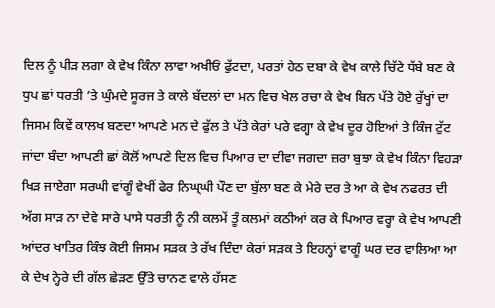ਦਿਲ ਨੂੰ ਪੀੜ ਲਗਾ ਕੇ ਵੇਖ ਕਿੰਨਾ ਲਾਵਾ ਅਖੀਓਂ ਫੁੱਟਦਾ, ਪਰਤਾਂ ਹੇਠ ਦਬਾ ਕੇ ਵੇਖ ਕਾਲੇ ਚਿੱਟੇ ਧੱਬੇ ਬਣ ਕੇ ਧੁਪ ਛਾਂ ਧਰਤੀ ’ਤੇ ਘੁੰਮਦੇ ਸੂਰਜ ਤੇ ਕਾਲੇ ਬੱਦਲਾਂ ਦਾ ਮਨ ਵਿਚ ਖੇਲ ਰਚਾ ਕੇ ਵੇਖ ਬਿਨ ਪੱਤੇ ਹੋਏ ਰੁੱਖ੍ਹਾਂ ਦਾ ਜਿਸਮ ਕਿਵੇਂ ਕਾਲਖ ਬਣਦਾ ਆਪਣੇ ਮਨ ਦੇ ਫੁੱਲ ਤੇ ਪੱਤੇ ਕੇਰਾਂ ਪਰੇ ਵਗ੍ਹਾ ਕੇ ਵੇਖ ਦੂਰ ਹੋਇਆਂ ਤੇ ਕਿੰਜ ਟੁੱਟ ਜਾਂਦਾ ਬੰਦਾ ਆਪਣੀ ਛਾਂ ਕੋਲੋਂ ਆਪਣੇ ਦਿਲ ਵਿਚ ਪਿਆਰ ਦਾ ਦੀਵਾ ਜਗਦਾ ਜ਼ਰਾ ਬੁਝਾ ਕੇ ਵੇਖ ਕਿੰਨਾ ਵਿਹੜਾ ਖਿੜ ਜਾਏਗਾ ਸਰਘੀ ਵਾਂਗੂੰ ਵੇਖੀਂ ਫੇਰ ਨਿਘ੍ਘੀ ਪੌਣ ਦਾ ਬੁੱਲਾ ਬਣ ਕੇ ਮੇਰੇ ਦਰ ਤੇ ਆ ਕੇ ਵੇਖ ਨਫਰਤ ਦੀ ਅੱਗ ਸਾੜ ਨਾ ਦੇਵੇ ਸਾਰੇ ਪਾਸੇ ਧਰਤੀ ਨੂੰ ਨੀ ਕਲਮੇਂ ਤੂੰ ਕਲਮਾਂ ਕਠੀਆਂ ਕਰ ਕੇ ਪਿਆਰ ਵਰ੍ਹਾ ਕੇ ਵੇਖ ਆਪਣੀ ਆਂਦਰ ਖਾਤਿਰ ਕਿੰਝ ਕੋਈ ਜਿਸਮ ਸੜਕ ਤੇ ਰੱਖ ਦਿੰਦਾ ਕੇਰਾਂ ਸੜਕ ਤੇ ਇਹਨ੍ਹਾਂ ਵਾਗੂੰ ਘਰ ਦਰ ਵਾਲਿਆ ਆ ਕੇ ਦੇਖ ਨ੍ਹੇਰੇ ਦੀ ਗੱਲ ਛੇੜਣ ਉੱਤੇ ਚਾਨਣ ਵਾਲੇ ਹੱਸਣ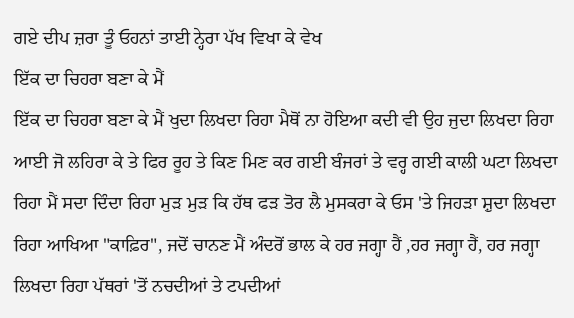ਗਏ ਦੀਪ ਜ਼ਰਾ ਤੂੰ ਓਹਨਾਂ ਤਾਈ ਨ੍ਹੇਰਾ ਪੱਖ ਵਿਖਾ ਕੇ ਵੇਖ
ਇੱਕ ਦਾ ਚਿਹਰਾ ਬਣਾ ਕੇ ਮੈਂ
ਇੱਕ ਦਾ ਚਿਹਰਾ ਬਣਾ ਕੇ ਮੈਂ ਖੁਦਾ ਲਿਖਦਾ ਰਿਹਾ ਮੈਥੋਂ ਨਾ ਹੋਇਆ ਕਦੀ ਵੀ ਉਹ ਜੁਦਾ ਲਿਖਦਾ ਰਿਹਾ ਆਈ ਜੋ ਲਹਿਰਾ ਕੇ ਤੇ ਫਿਰ ਰੂਹ ਤੇ ਕਿਣ ਮਿਣ ਕਰ ਗਈ ਬੰਜਰਾਂ ਤੇ ਵਰ੍ਹ ਗਈ ਕਾਲੀ ਘਟਾ ਲਿਖਦਾ ਰਿਹਾ ਮੈਂ ਸਦਾ ਦਿੰਦਾ ਰਿਹਾ ਮੁੜ ਮੁੜ ਕਿ ਹੱਥ ਫੜ ਤੋਰ ਲੈ ਮੁਸਕਰਾ ਕੇ ਓਸ 'ਤੇ ਜਿਹੜਾ ਸ਼ੁਦਾ ਲਿਖਦਾ ਰਿਹਾ ਆਖਿਆ "ਕਾਫ਼ਿਰ", ਜਦੋਂ ਚਾਨਣ ਮੈਂ ਅੰਦਰੋਂ ਭਾਲ ਕੇ ਹਰ ਜਗ੍ਹਾ ਹੈਂ ,ਹਰ ਜਗ੍ਹਾ ਹੈਂ, ਹਰ ਜਗ੍ਹਾ ਲਿਖਦਾ ਰਿਹਾ ਪੱਥਰਾਂ 'ਤੋਂ ਨਚਦੀਆਂ ਤੇ ਟਪਦੀਆਂ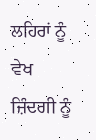ਲਹਿਰਾਂ ਨੂੰ ਵੇਖ ਜ਼ਿੰਦਗੀ ਨੂੰ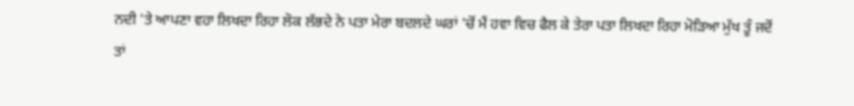ਨਦੀ 'ਤੇ ਆਪਣਾ ਵਹਾ ਲਿਖਦਾ ਰਿਹਾ ਲੋਕ ਲੱਭਦੇ ਨੇ ਪਤਾ ਮੇਰਾ ਬਦਲਦੇ ਘਰਾਂ 'ਚੋਂ ਮੈਂ ਹਵਾ ਵਿਚ ਫੈਲ ਕੇ ਤੇਰਾ ਪਤਾ ਲਿਖਦਾ ਰਿਹਾ ਮੋੜਿਆ ਮੁੱਖ ਤੂੰ ਜਦੋਂ ਤਾਂ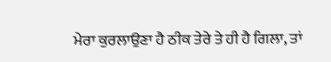ਮੇਰਾ ਕੁਰਲਾਉਣਾ ਹੈ ਠੀਕ ਤੇਰੇ ਤੇ ਹੀ ਹੈ ਗਿਲਾ, ਤਾਂ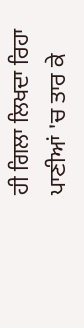ਹੀ ਗਿਲਾ ਲਿਖਦਾ ਰਿਹਾ ਪਾਣੀਆਂ 'ਚ ਤਾਰ ਕੇ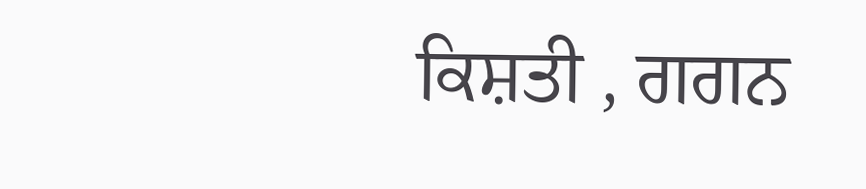ਕਿਸ਼ਤੀ , ਗਗਨ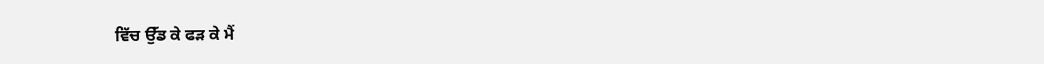ਵਿੱਚ ਉੱਡ ਕੇ ਫੜ ਕੇ ਮੈਂ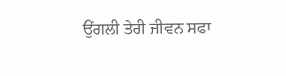ਉਂਗਲੀ ਤੇਰੀ ਜੀਵਨ ਸਫਾ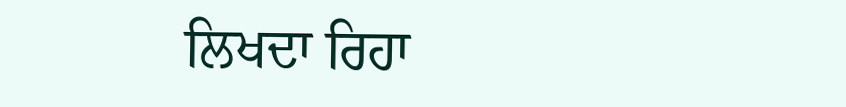ਲਿਖਦਾ ਰਿਹਾ